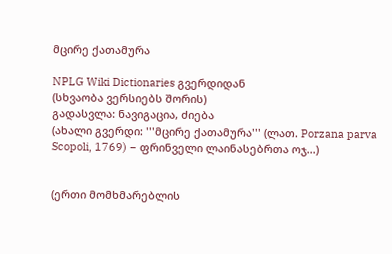მცირე ქათამურა

NPLG Wiki Dictionaries გვერდიდან
(სხვაობა ვერსიებს შორის)
გადასვლა: ნავიგაცია, ძიება
(ახალი გვერდი: '''მცირე ქათამურა''' (ლათ. Porzana parva Scopoli, 1769) − ფრინველი ლაინასებრთა ოჯ...)


(ერთი მომხმარებლის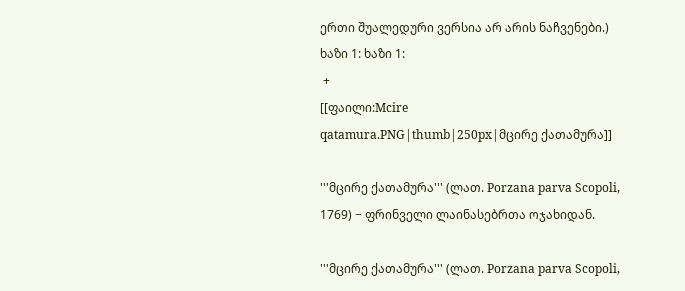ერთი შუალედური ვერსია არ არის ნაჩვენები.)
ხაზი 1: ხაზი 1:
 +
[[ფაილი:Mcire qatamura.PNG|thumb|250px|მცირე ქათამურა]]

'''მცირე ქათამურა''' (ლათ. Porzana parva Scopoli, 1769) − ფრინველი ლაინასებრთა ოჯახიდან.

'''მცირე ქათამურა''' (ლათ. Porzana parva Scopoli,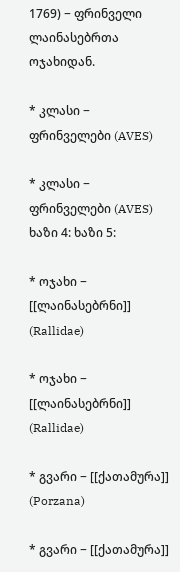1769) − ფრინველი ლაინასებრთა ოჯახიდან.

* კლასი − ფრინველები (AVES)

* კლასი − ფრინველები (AVES)
ხაზი 4: ხაზი 5:

* ოჯახი − [[ლაინასებრნი]] (Rallidae)

* ოჯახი − [[ლაინასებრნი]] (Rallidae)

* გვარი − [[ქათამურა]] (Porzana)

* გვარი − [[ქათამურა]]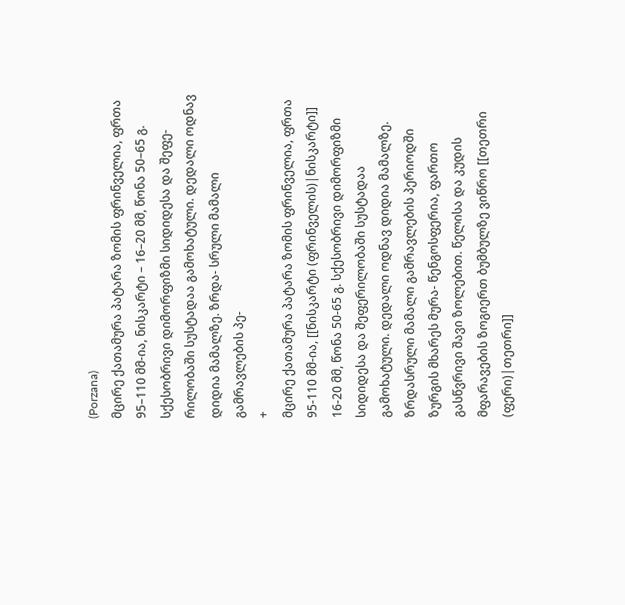(Porzana)
მცირე ქათამურა პატარა ზომის ფრინველია, ფრთა 95–110 მმ-ია, ნისკარტი – 16–20 მმ, წონა 50–65 გ. სქესობრივი დიმორფიზმი სიდიდესა და შეფე- რილობაში სუსტადაა გამოხატული. დედალი ოდნავ დიდია მამალზე. ზრდა- სრული მამალი გამრავლების პე-
+
მცირე ქათამურა პატარა ზომის ფრინველია, ფრთა 95-110 მმ-ია, [[ნისკარტი (ფრინველის)|ნისკარტი]] 16-20 მმ, წონა 50-65 გ. სქესობრივი დიმორფიზმი სიდიდესა და შეფერილობაში სუსტადაა გამოხატული. დედალი ოდნავ დიდია მამალზე. ზრდასრული მამალი გამრავლების პერიოდში ზურგის მხარეს მურა- წენგოსფერია, ფართო გასწვრივი შავი ზოლებით. წელისა და კუდის მფარავების ზოგიერთ ბუმბულზე ვიწრო [[თეთრი (ფერი)|თეთრი]]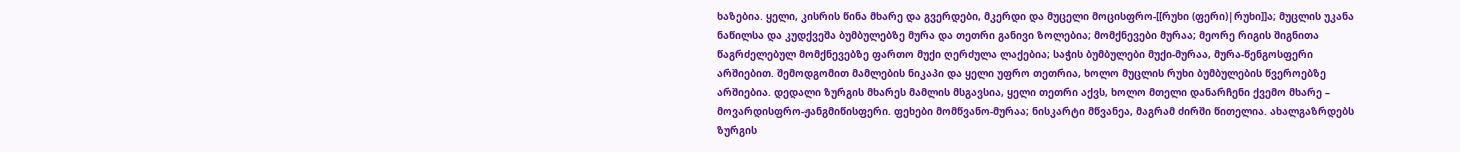ხაზებია. ყელი, კისრის წინა მხარე და გვერდები, მკერდი და მუცელი მოცისფრო-[[რუხი (ფერი)|რუხი]]ა; მუცლის უკანა ნაწილსა და კუდქვეშა ბუმბულებზე მურა და თეთრი განივი ზოლებია; მომქნევები მურაა; მეორე რიგის შიგნითა წაგრძელებულ მომქნევებზე ფართო მუქი ღერძულა ლაქებია; საჭის ბუმბულები მუქი-მურაა, მურა-წენგოსფერი არშიებით. შემოდგომით მამლების ნიკაპი და ყელი უფრო თეთრია, ხოლო მუცლის რუხი ბუმბულების წვეროებზე არშიებია. დედალი ზურგის მხარეს მამლის მსგავსია, ყელი თეთრი აქვს, ხოლო მთელი დანარჩენი ქვემო მხარე – მოვარდისფრო-ჟანგმიწისფერი. ფეხები მომწვანო-მურაა; ნისკარტი მწვანეა, მაგრამ ძირში წითელია. ახალგაზრდებს ზურგის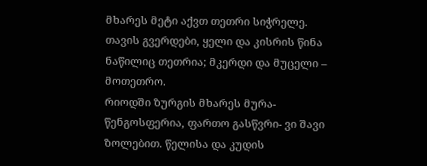მხარეს მეტი აქვთ თეთრი სიჭრელე. თავის გვერდები, ყელი და კისრის წინა ნაწილიც თეთრია; მკერდი და მუცელი – მოთეთრო.
რიოდში ზურგის მხარეს მურა- წენგოსფერია, ფართო გასწვრი- ვი შავი ზოლებით. წელისა და კუდის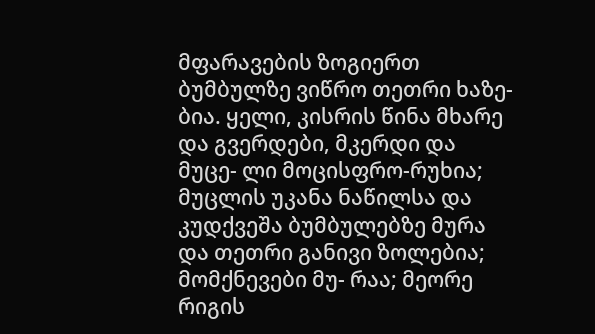მფარავების ზოგიერთ ბუმბულზე ვიწრო თეთრი ხაზე- ბია. ყელი, კისრის წინა მხარე და გვერდები, მკერდი და მუცე- ლი მოცისფრო-რუხია; მუცლის უკანა ნაწილსა და კუდქვეშა ბუმბულებზე მურა და თეთრი განივი ზოლებია; მომქნევები მუ- რაა; მეორე რიგის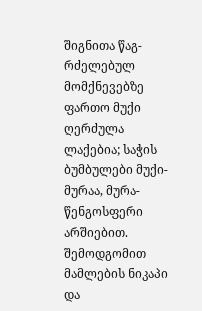შიგნითა წაგ- რძელებულ მომქნევებზე ფართო მუქი ღერძულა ლაქებია; საჭის ბუმბულები მუქი-მურაა, მურა-წენგოსფერი არშიებით. შემოდგომით მამლების ნიკაპი და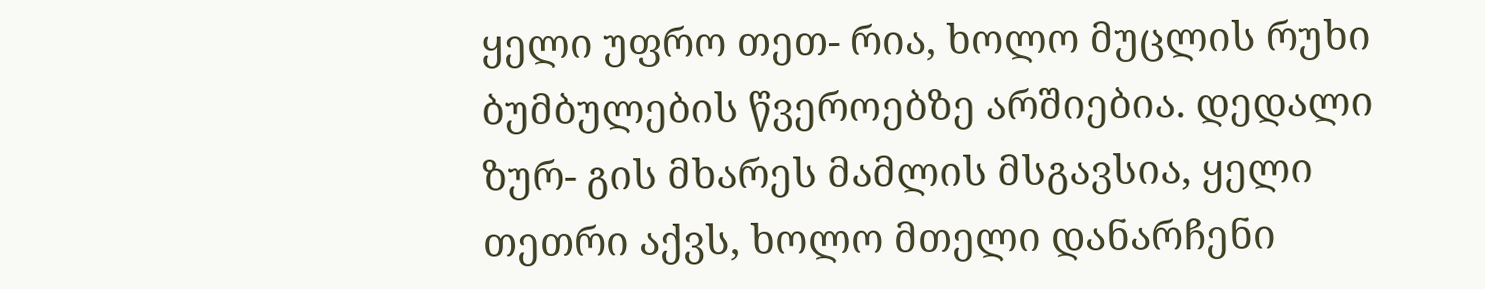ყელი უფრო თეთ- რია, ხოლო მუცლის რუხი ბუმბულების წვეროებზე არშიებია. დედალი ზურ- გის მხარეს მამლის მსგავსია, ყელი თეთრი აქვს, ხოლო მთელი დანარჩენი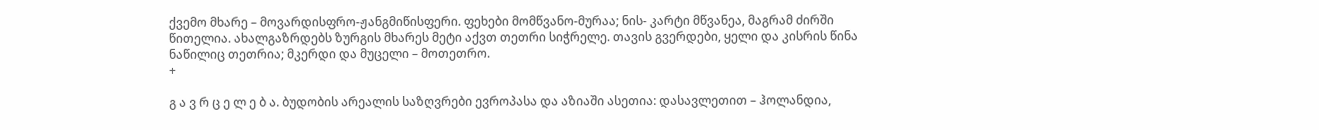ქვემო მხარე – მოვარდისფრო-ჟანგმიწისფერი. ფეხები მომწვანო-მურაა; ნის- კარტი მწვანეა, მაგრამ ძირში წითელია. ახალგაზრდებს ზურგის მხარეს მეტი აქვთ თეთრი სიჭრელე. თავის გვერდები, ყელი და კისრის წინა ნაწილიც თეთრია; მკერდი და მუცელი – მოთეთრო.
+

გ ა ვ რ ც ე ლ ე ბ ა. ბუდობის არეალის საზღვრები ევროპასა და აზიაში ასეთია: დასავლეთით – ჰოლანდია,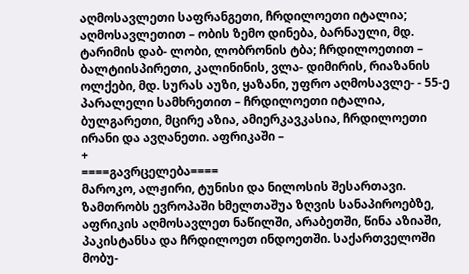აღმოსავლეთი საფრანგეთი, ჩრდილოეთი იტალია; აღმოსავლეთით – ობის ზემო დინება, ბარნაული, მდ. ტარიმის დაბ- ლობი, ლობრონის ტბა; ჩრდილოეთით – ბალტიისპირეთი, კალინინის, ვლა- დიმირის, რიაზანის ოლქები, მდ. სურას აუზი, ყაზანი, უფრო აღმოსავლე- - 55-ე პარალელი სამხრეთით – ჩრდილოეთი იტალია, ბულგარეთი, მცირე აზია, ამიერკავკასია, ჩრდილოეთი ირანი და ავღანეთი. აფრიკაში –
+
====გავრცელება====
მაროკო, ალჟირი, ტუნისი და ნილოსის შესართავი. ზამთრობს ევროპაში ხმელთაშუა ზღვის სანაპიროებზე, აფრიკის აღმოსავლეთ ნაწილში, არაბეთში, წინა აზიაში, პაკისტანსა და ჩრდილოეთ ინდოეთში. საქართველოში მობუ-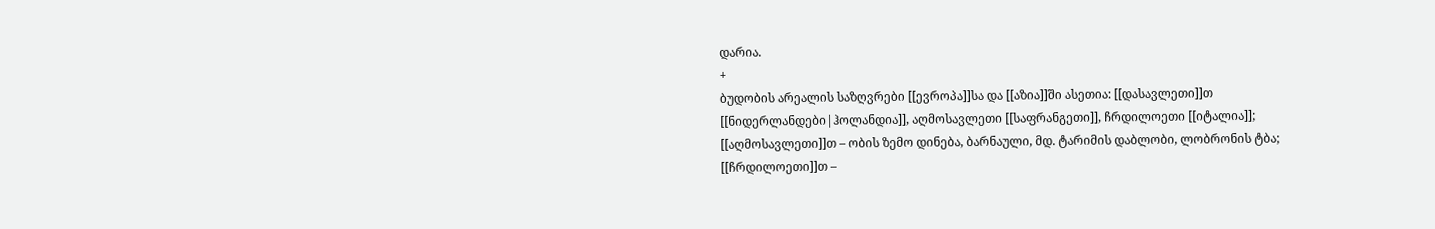დარია.
+
ბუდობის არეალის საზღვრები [[ევროპა]]სა და [[აზია]]ში ასეთია: [[დასავლეთი]]თ [[ნიდერლანდები|ჰოლანდია]], აღმოსავლეთი [[საფრანგეთი]], ჩრდილოეთი [[იტალია]]; [[აღმოსავლეთი]]თ – ობის ზემო დინება, ბარნაული, მდ. ტარიმის დაბლობი, ლობრონის ტბა; [[ჩრდილოეთი]]თ –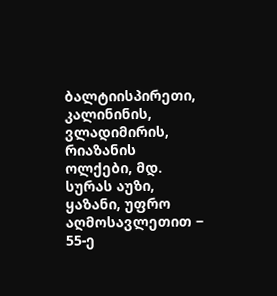ბალტიისპირეთი, კალინინის, ვლადიმირის, რიაზანის ოლქები, მდ. სურას აუზი, ყაზანი, უფრო აღმოსავლეთით − 55-ე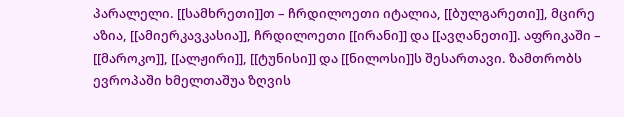პარალელი. [[სამხრეთი]]თ – ჩრდილოეთი იტალია, [[ბულგარეთი]], მცირე აზია, [[ამიერკავკასია]], ჩრდილოეთი [[ირანი]] და [[ავღანეთი]]. აფრიკაში – [[მაროკო]], [[ალჟირი]], [[ტუნისი]] და [[ნილოსი]]ს შესართავი. ზამთრობს ევროპაში ხმელთაშუა ზღვის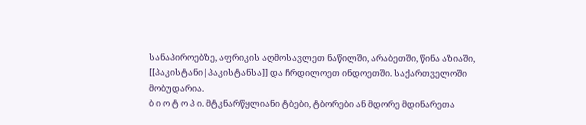სანაპიროებზე, აფრიკის აღმოსავლეთ ნაწილში, არაბეთში, წინა აზიაში, [[პაკისტანი|პაკისტანსა]] და ჩრდილოეთ ინდოეთში. საქართველოში მობუდარია.
ბ ი ო ტ ო პ ი. მტკნარწყლიანი ტბები, ტბორები ან მდორე მდინარეთა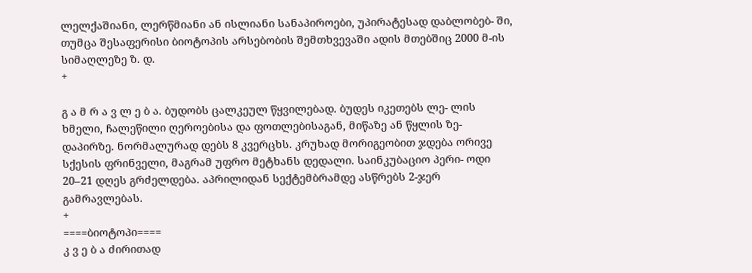ლელქაშიანი, ლერწმიანი ან ისლიანი სანაპიროები, უპირატესად დაბლობებ- ში, თუმცა შესაფერისი ბიოტოპის არსებობის შემთხვევაში ადის მთებშიც 2000 მ-ის სიმაღლეზე ზ. დ.
+

გ ა მ რ ა ვ ლ ე ბ ა. ბუდობს ცალკეულ წყვილებად. ბუდეს იკეთებს ლე- ლის ხმელი, ჩალეწილი ღეროებისა და ფოთლებისაგან, მიწაზე ან წყლის ზე- დაპირზე. ნორმალურად დებს 8 კვერცხს. კრუხად მორიგეობით ჯდება ორივე სქესის ფრინველი, მაგრამ უფრო მეტხანს დედალი. საინკუბაციო პერი- ოდი 20–21 დღეს გრძელდება. აპრილიდან სექტემბრამდე ასწრებს 2-ჯერ გამრავლებას.
+
====ბიოტოპი====
კ ვ ე ბ ა ძირითად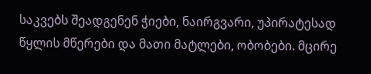საკვებს შეადგენენ ჭიები, ნაირგვარი, უპირატესად წყლის მწერები და მათი მატლები, ობობები. მცირე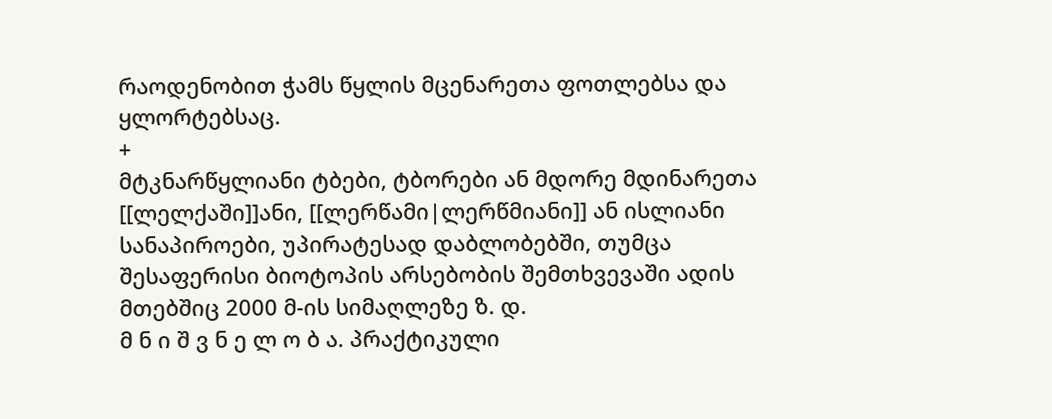რაოდენობით ჭამს წყლის მცენარეთა ფოთლებსა და ყლორტებსაც.
+
მტკნარწყლიანი ტბები, ტბორები ან მდორე მდინარეთა [[ლელქაში]]ანი, [[ლერწამი|ლერწმიანი]] ან ისლიანი სანაპიროები, უპირატესად დაბლობებში, თუმცა შესაფერისი ბიოტოპის არსებობის შემთხვევაში ადის მთებშიც 2000 მ-ის სიმაღლეზე ზ. დ.
მ ნ ი შ ვ ნ ე ლ ო ბ ა. პრაქტიკული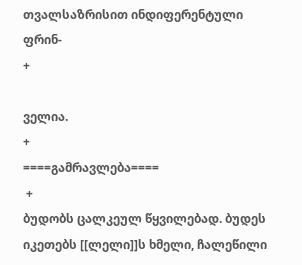თვალსაზრისით ინდიფერენტული ფრინ-
+

ველია.
+
====გამრავლება====
 +
ბუდობს ცალკეულ წყვილებად. ბუდეს იკეთებს [[ლელი]]ს ხმელი, ჩალეწილი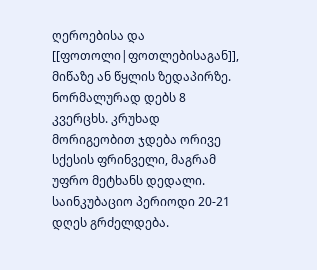ღეროებისა და [[ფოთოლი|ფოთლებისაგან]], მიწაზე ან წყლის ზედაპირზე. ნორმალურად დებს 8 კვერცხს. კრუხად მორიგეობით ჯდება ორივე სქესის ფრინველი, მაგრამ უფრო მეტხანს დედალი. საინკუბაციო პერიოდი 20-21 დღეს გრძელდება.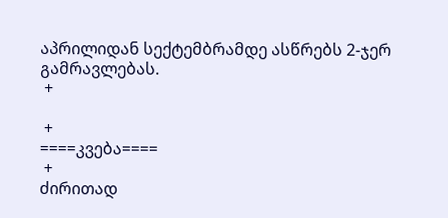აპრილიდან სექტემბრამდე ასწრებს 2-ჯერ გამრავლებას.
 +

 +
====კვება====
 +
ძირითად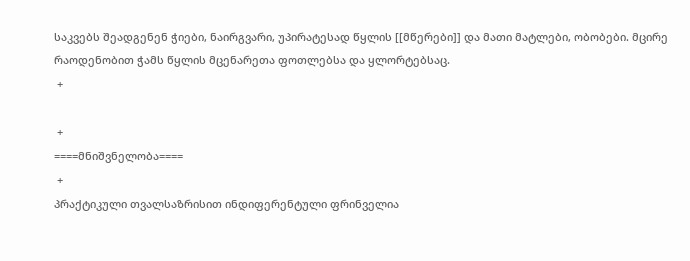საკვებს შეადგენენ ჭიები, ნაირგვარი, უპირატესად წყლის [[მწერები]] და მათი მატლები, ობობები. მცირე რაოდენობით ჭამს წყლის მცენარეთა ფოთლებსა და ყლორტებსაც.
 +

 +
====მნიშვნელობა====
 +
პრაქტიკული თვალსაზრისით ინდიფერენტული ფრინველია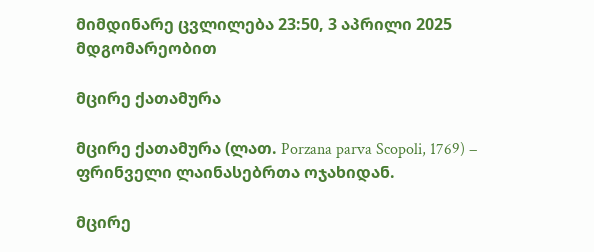მიმდინარე ცვლილება 23:50, 3 აპრილი 2025 მდგომარეობით

მცირე ქათამურა

მცირე ქათამურა (ლათ. Porzana parva Scopoli, 1769) − ფრინველი ლაინასებრთა ოჯახიდან.

მცირე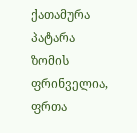ქათამურა პატარა ზომის ფრინველია, ფრთა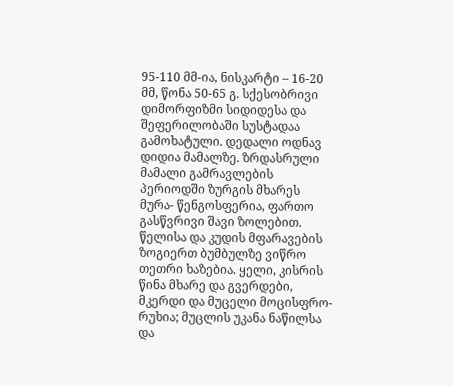95-110 მმ-ია, ნისკარტი – 16-20 მმ, წონა 50-65 გ. სქესობრივი დიმორფიზმი სიდიდესა და შეფერილობაში სუსტადაა გამოხატული. დედალი ოდნავ დიდია მამალზე. ზრდასრული მამალი გამრავლების პერიოდში ზურგის მხარეს მურა- წენგოსფერია, ფართო გასწვრივი შავი ზოლებით. წელისა და კუდის მფარავების ზოგიერთ ბუმბულზე ვიწრო თეთრი ხაზებია. ყელი, კისრის წინა მხარე და გვერდები, მკერდი და მუცელი მოცისფრო-რუხია; მუცლის უკანა ნაწილსა და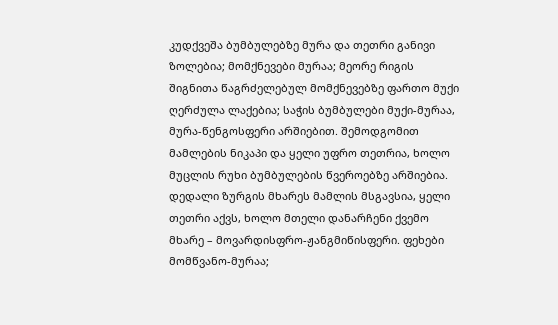კუდქვეშა ბუმბულებზე მურა და თეთრი განივი ზოლებია; მომქნევები მურაა; მეორე რიგის შიგნითა წაგრძელებულ მომქნევებზე ფართო მუქი ღერძულა ლაქებია; საჭის ბუმბულები მუქი-მურაა, მურა-წენგოსფერი არშიებით. შემოდგომით მამლების ნიკაპი და ყელი უფრო თეთრია, ხოლო მუცლის რუხი ბუმბულების წვეროებზე არშიებია. დედალი ზურგის მხარეს მამლის მსგავსია, ყელი თეთრი აქვს, ხოლო მთელი დანარჩენი ქვემო მხარე – მოვარდისფრო-ჟანგმიწისფერი. ფეხები მომწვანო-მურაა;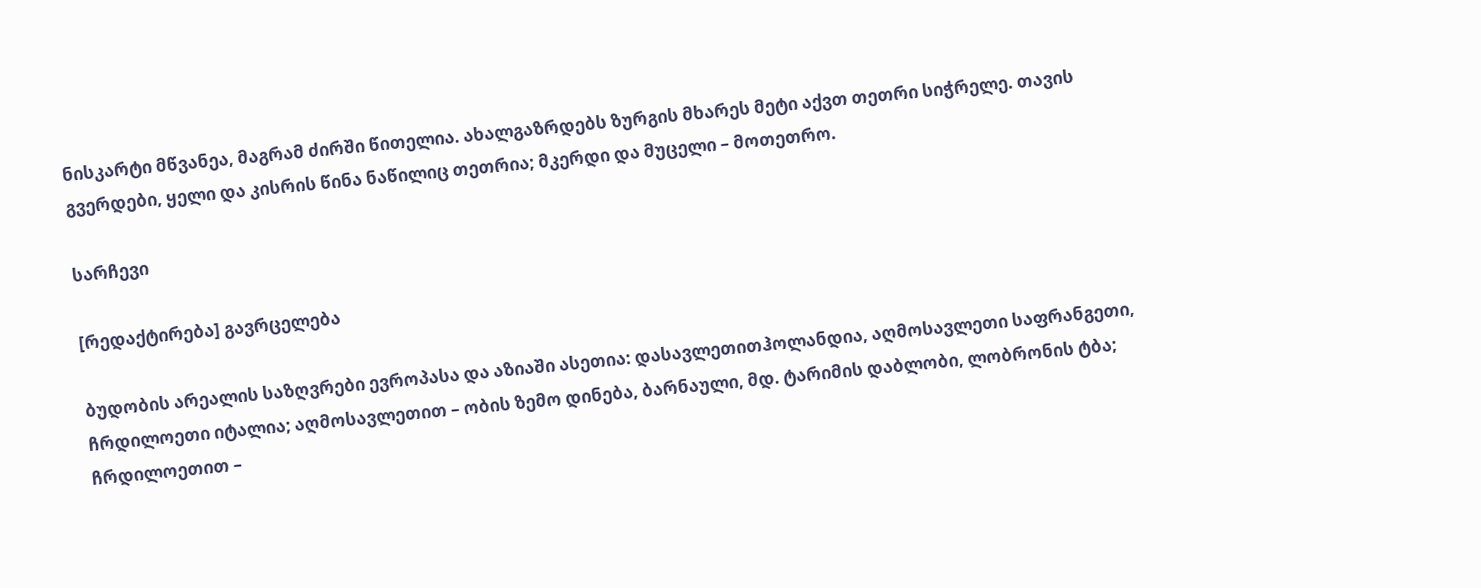ნისკარტი მწვანეა, მაგრამ ძირში წითელია. ახალგაზრდებს ზურგის მხარეს მეტი აქვთ თეთრი სიჭრელე. თავის გვერდები, ყელი და კისრის წინა ნაწილიც თეთრია; მკერდი და მუცელი – მოთეთრო.

სარჩევი

[რედაქტირება] გავრცელება

ბუდობის არეალის საზღვრები ევროპასა და აზიაში ასეთია: დასავლეთითჰოლანდია, აღმოსავლეთი საფრანგეთი, ჩრდილოეთი იტალია; აღმოსავლეთით – ობის ზემო დინება, ბარნაული, მდ. ტარიმის დაბლობი, ლობრონის ტბა; ჩრდილოეთით –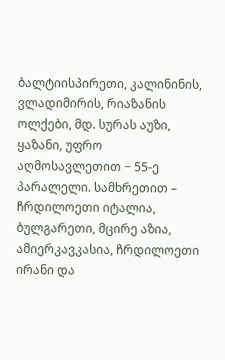ბალტიისპირეთი, კალინინის, ვლადიმირის, რიაზანის ოლქები, მდ. სურას აუზი, ყაზანი, უფრო აღმოსავლეთით − 55-ე პარალელი. სამხრეთით – ჩრდილოეთი იტალია, ბულგარეთი, მცირე აზია, ამიერკავკასია, ჩრდილოეთი ირანი და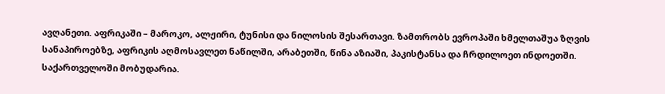ავღანეთი. აფრიკაში – მაროკო, ალჟირი, ტუნისი და ნილოსის შესართავი. ზამთრობს ევროპაში ხმელთაშუა ზღვის სანაპიროებზე, აფრიკის აღმოსავლეთ ნაწილში, არაბეთში, წინა აზიაში, პაკისტანსა და ჩრდილოეთ ინდოეთში. საქართველოში მობუდარია.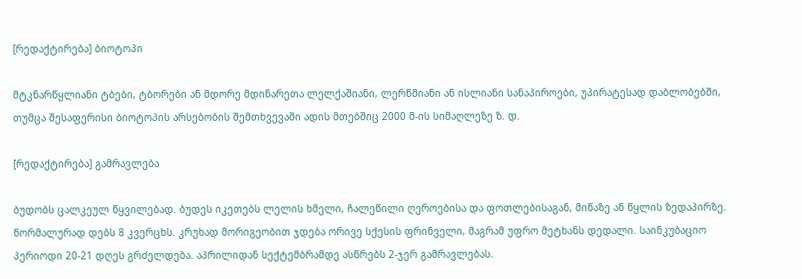[რედაქტირება] ბიოტოპი

მტკნარწყლიანი ტბები, ტბორები ან მდორე მდინარეთა ლელქაშიანი, ლერწმიანი ან ისლიანი სანაპიროები, უპირატესად დაბლობებში, თუმცა შესაფერისი ბიოტოპის არსებობის შემთხვევაში ადის მთებშიც 2000 მ-ის სიმაღლეზე ზ. დ.

[რედაქტირება] გამრავლება

ბუდობს ცალკეულ წყვილებად. ბუდეს იკეთებს ლელის ხმელი, ჩალეწილი ღეროებისა და ფოთლებისაგან, მიწაზე ან წყლის ზედაპირზე. ნორმალურად დებს 8 კვერცხს. კრუხად მორიგეობით ჯდება ორივე სქესის ფრინველი, მაგრამ უფრო მეტხანს დედალი. საინკუბაციო პერიოდი 20-21 დღეს გრძელდება. აპრილიდან სექტემბრამდე ასწრებს 2-ჯერ გამრავლებას.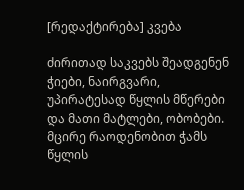[რედაქტირება] კვება

ძირითად საკვებს შეადგენენ ჭიები, ნაირგვარი, უპირატესად წყლის მწერები და მათი მატლები, ობობები. მცირე რაოდენობით ჭამს წყლის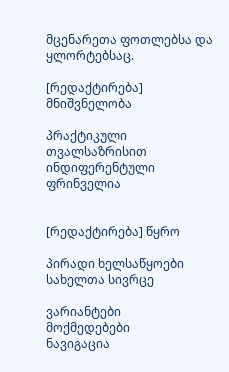მცენარეთა ფოთლებსა და ყლორტებსაც.

[რედაქტირება] მნიშვნელობა

პრაქტიკული თვალსაზრისით ინდიფერენტული ფრინველია


[რედაქტირება] წყრო

პირადი ხელსაწყოები
სახელთა სივრცე

ვარიანტები
მოქმედებები
ნავიგაცია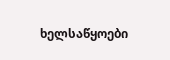ხელსაწყოები